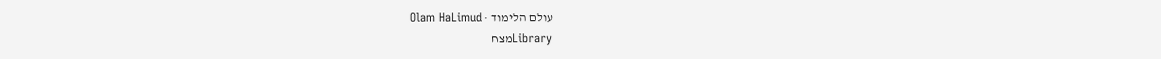עולם הלימוד · Olam HaLimud
Libraryמצח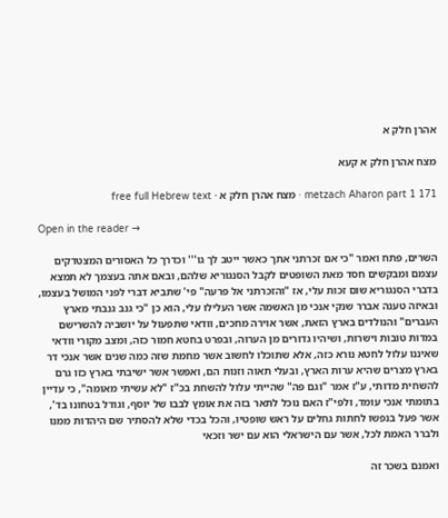אהרן חלק א

מצח אהרן חלק א קעא

metzach Aharon part 1 171 · מצח אהרן חלק א · free full Hebrew text

Open in the reader →

השרים, פתח ואמר "כי אם זכרתני אתך כאשר ייטב לך גו''' וכדרך כל האסורים המצטדקים עצמם ומבקשים חסד מאת השופטים לקבל הסנגוריא שלהם, ובאם אתה בעצמך לא תמצא בדברי הסנגוריא שום זכות עלי, אז "והזכרתני אל פרעה" פי' שתביא דברי לפני המושל בעצמו, ובאיזה טענה אברר שנקי אנכי מן האשמה אשר העלילו עלי, הוא כן "כי גנב גנבתי מארץ העברים" והנולדים בארץ הזאת, אשר אוירה מחכים, וודאי שתפעול על יושביה להשרישם במדות טובות וישרות, ושיהיו גדורים מן הערוה, ובפרט בחטא חמור כזה, ומצב מקורי וודאי שאיננו עלול לחטא נורא כזה, אלא שתוכלו לחשוב אשר מחמת שזה כמה שנים אשר אנכי דר בארץ מצרים שהיא ערות הארץ, ובעלי תאוה וזנות הם, ואפשר אשר ישיבתי בארץ כזו גרם להשחית מדותי, ע"ז אמר "וגם פה" שהייתי עלול להשחת בכ"ז "לא עשיתי מאומה", כי עדיין בתומתי אנכי עומד, ולפי"ז האם נוכל לתאר בזה את אומץ לבבו של יוסף, וגודל בטחונו בד', אשר פעל בנפשו לחתות גחלים על ראש שופטיו, והכל בכדי שלא להסתיר שם היהדות ממנו ולברר האמת לכל, אשר עם הישראלי הוא עם ישר וזכאי

ואמנם בשכר זה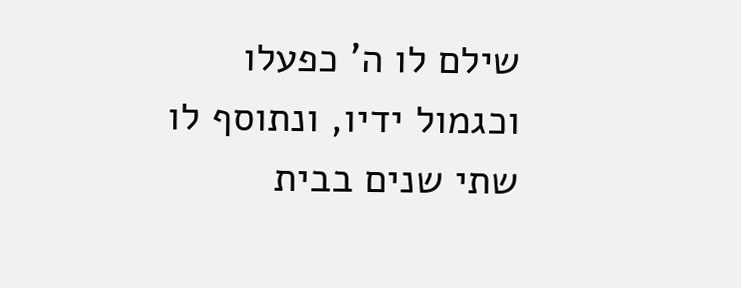שילם לו ה' כפעלו וכגמול ידיו, ונתוסף לו שתי שנים בבית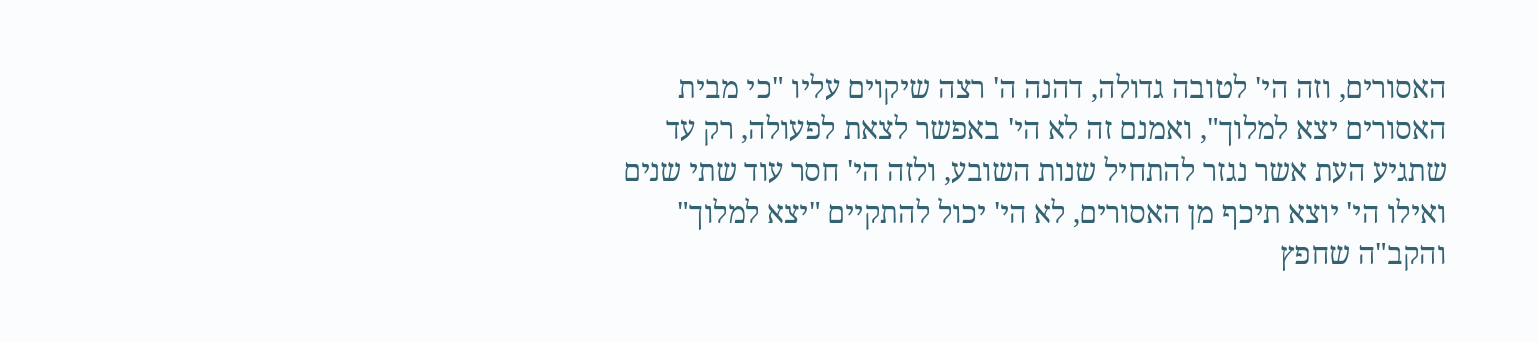האסורים, וזה הי' לטובה גדולה, דהנה ה' רצה שיקוים עליו "כי מבית האסורים יצא למלוך", ואמנם זה לא הי' באפשר לצאת לפעולה, רק עד שתגיע העת אשר נגזר להתחיל שנות השובע, ולזה הי' חסר עוד שתי שנים ואילו הי' יוצא תיכף מן האסורים, לא הי' יכול להתקיים "יצא למלוך" והקב"ה שחפץ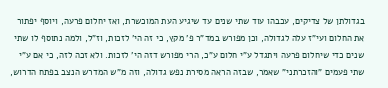בגדולתן של צדיקים, עכבהו עוד שתי שנים עד שיגיע העת המוכשרת, ואז יחלום פרעה, ויוסף יפתור את החלום ועי"ז עלה לגדולה, וכן מפורש במד"ר פ' מקץ, כי זה הי' לזכות, וז"ל, ולמה נתוסף לו שתי שנים כדי שיחלום פרעה ויתגדל ע"י חלום ע"כ, הרי מפורש דזה הי' לזכות. ולא זכה לזה, כי אם ע"י שתי פעמים "והזכרתני" שאמר, שבזה הראה מסירת נפש גדולה, וזה מ"ש המדרש הנצב בפתח הדרוש,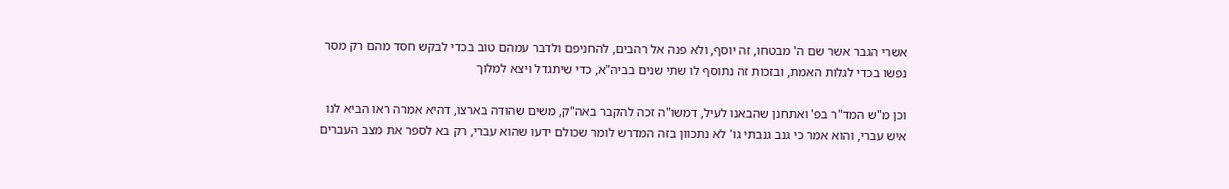אשרי הגבר אשר שם ה' מבטחו, זה יוסף, ולא פנה אל רהבים, להחניפם ולדבר עמהם טוב בכדי לבקש חסד מהם רק מסר נפשו בכדי לגלות האמת, ובזכות זה נתוסף לו שתי שנים בביה"א, כדי שיתגדל ויצא למלוך

וכן מ"ש המד"ר בפ' ואתחנן שהבאנו לעיל, דמשו"ה זכה להקבר באה"ק, משים שהודה בארצו, דהיא אמרה ראו הביא לנו איש עברי, והוא אמר כי גנב גנבתי גו' לא נתכוון בזה המדרש לומר שכולם ידעו שהוא עברי, רק בא לספר את מצב העברים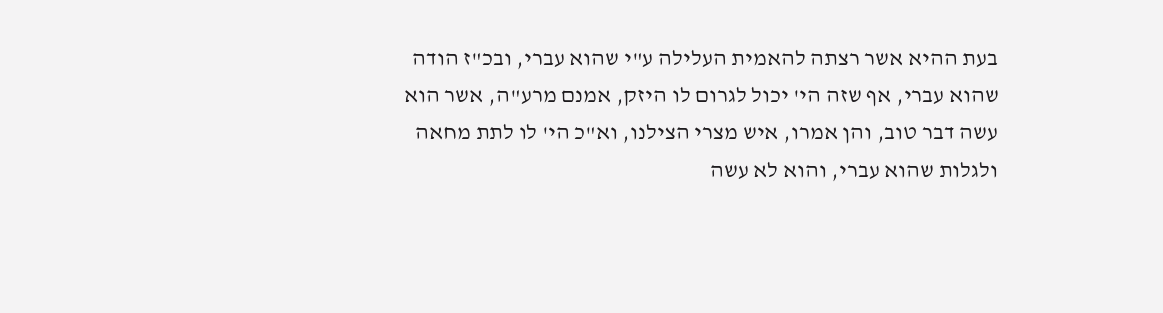בעת ההיא אשר רצתה להאמית העלילה ע"י שהוא עברי, ובכ"ז הודה שהוא עברי, אף שזה הי' יכול לגרום לו היזק, אמנם מרע"ה, אשר הוא עשה דבר טוב, והן אמרו, איש מצרי הצילנו, וא"כ הי' לו לתת מחאה ולגלות שהוא עברי, והוא לא עשה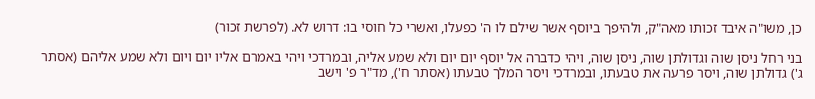כן, משו"ה איבד זכותו מאה"ק, ולהיפך ביוסף אשר שילם לו ה' כפעלו, ואשרי כל חוסי בו: דרוש לא. (לפרשת זכור)

בני רחל ניסן שוה וגדולתן שוה, ניסן שוה, ויהי כדברה אל יוסף יום יום ולא שמע אליה, ובמרדכי ויהי באמרם אליו יום ויום ולא שמע אליהם (אסתר ג') גדולתן שוה, ויסר פרעה את טבעתו, ובמרדכי ויסר המלך טבעתו (אסתר ח'), מד"ר פ' וישב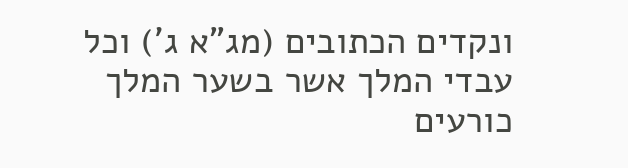ונקדים הכתובים (מג"א ג') וכל עבדי המלך אשר בשער המלך כורעים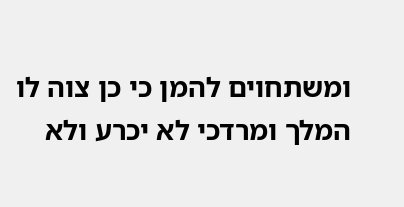ומשתחוים להמן כי כן צוה לו המלך ומרדכי לא יכרע ולא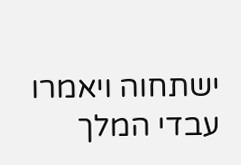ישתחוה ויאמרו עבדי המלך